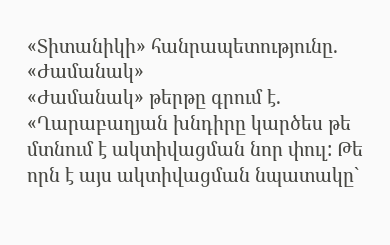«Տիտանիկի» հանրապետությունը. «Ժամանակ»
«Ժամանակ» թերթը գրում է. «Ղարաբաղյան խնդիրը կարծես թե մտնում է ակտիվացման նոր փուլ: Թե որն է այս ակտիվացման նպատակը`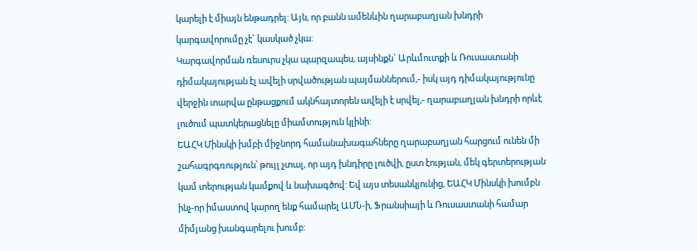կարելի է միայն ենթադրել: Այն, որ բանն ամենևին ղարաբաղյան խնդրի կարգավորումը չէ` կասկած չկա:
Կարգավորման ռեսուրս չկա պարզապես, այսինքն` Արևմուտքի և Ռուսաստանի դիմակայության էլ ավելի սրվածության պայմաններում,- իսկ այդ դիմակայությունը վերջին տարվա ընթացքում ակնհայտորեն ավելի է սրվել,- ղարաբաղյան խնդրի որևէ լուծում պատկերացնելը միամտություն կլինի:
ԵԱՀԿ Մինսկի խմբի միջնորդ համանախագահները ղարաբաղյան հարցում ունեն մի շահագրգռություն՝ թույլ չտալ, որ այդ խնդիրը լուծվի, ըստ էության, մեկ գերտերության կամ տերության կամքով և նախագծով: Եվ այս տեսանկյունից, ԵԱՀԿ Մինսկի խումբն ինչ-որ իմաստով կարող ենք համարել ԱՄՆ-ի, Ֆրանսիայի և Ռուսաստանի համար միմյանց խանգարելու խումբ: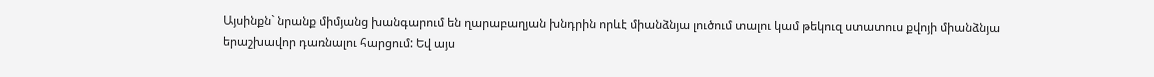Այսինքն` նրանք միմյանց խանգարում են ղարաբաղյան խնդրին որևէ միանձնյա լուծում տալու կամ թեկուզ ստատուս քվոյի միանձնյա երաշխավոր դառնալու հարցում: Եվ այս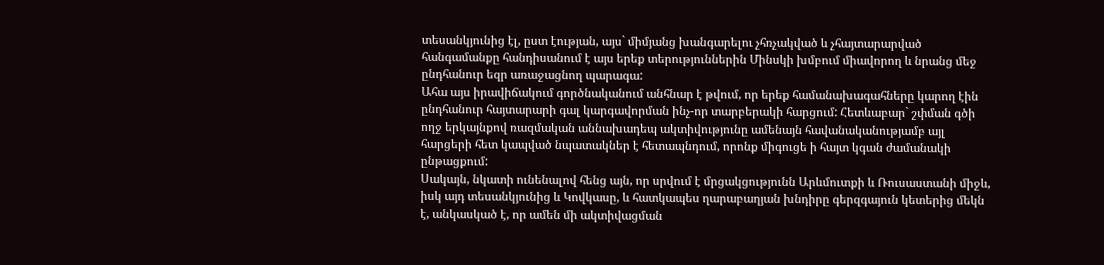տեսանկյունից էլ, ըստ էության, այս` միմյանց խանգարելու չհռչակված և չհայտարարված հանգամանքը հանդիսանում է այս երեք տերություններին Մինսկի խմբում միավորող և նրանց մեջ ընդհանուր եզր առաջացնող պարագա:
Ահա այս իրավիճակում գործնականում անհնար է թվում, որ երեք համանախագահները կարող էին ընդհանուր հայտարարի գալ կարգավորման ինչ-որ տարբերակի հարցում: Հետևաբար` շփման գծի ողջ երկայնքով ռազմական աննախադեպ ակտիվությունը ամենայն հավանականությամբ այլ հարցերի հետ կապված նպատակներ է հետապնդում, որոնք միգուցե ի հայտ կգան ժամանակի ընթացքում:
Սակայն, նկատի ունենալով հենց այն, որ սրվում է մրցակցությունն Արևմուտքի և Ռուսաստանի միջև, իսկ այդ տեսանկյունից և Կովկասը, և հատկապես ղարաբաղյան խնդիրը գերզգայուն կետերից մեկն է, անկասկած է, որ ամեն մի ակտիվացման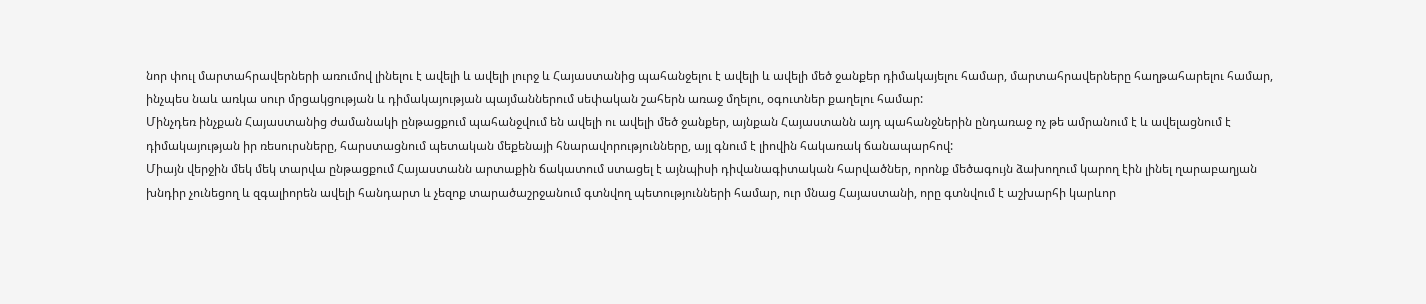նոր փուլ մարտահրավերների առումով լինելու է ավելի և ավելի լուրջ և Հայաստանից պահանջելու է ավելի և ավելի մեծ ջանքեր դիմակայելու համար, մարտահրավերները հաղթահարելու համար, ինչպես նաև առկա սուր մրցակցության և դիմակայության պայմաններում սեփական շահերն առաջ մղելու, օգուտներ քաղելու համար:
Մինչդեռ ինչքան Հայաստանից ժամանակի ընթացքում պահանջվում են ավելի ու ավելի մեծ ջանքեր, այնքան Հայաստանն այդ պահանջներին ընդառաջ ոչ թե ամրանում է և ավելացնում է դիմակայության իր ռեսուրսները, հարստացնում պետական մեքենայի հնարավորությունները, այլ գնում է լիովին հակառակ ճանապարհով:
Միայն վերջին մեկ մեկ տարվա ընթացքում Հայաստանն արտաքին ճակատում ստացել է այնպիսի դիվանագիտական հարվածներ, որոնք մեծագույն ձախողում կարող էին լինել ղարաբաղյան խնդիր չունեցող և զգալիորեն ավելի հանդարտ և չեզոք տարածաշրջանում գտնվող պետությունների համար, ուր մնաց Հայաստանի, որը գտնվում է աշխարհի կարևոր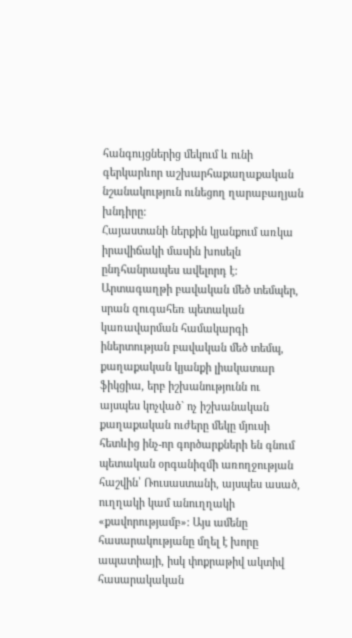հանգույցներից մեկում և ունի գերկարևոր աշխարհաքաղաքական նշանակություն ունեցող ղարաբաղյան խնդիրը:
Հայաստանի ներքին կյանքում առկա իրավիճակի մասին խոսելն ընդհանրապես ավելորդ է: Արտագաղթի բավական մեծ տեմպեր, սրան զուգահեռ պետական կառավարման համակարգի իներտության բավական մեծ տեմպ, քաղաքական կյանքի լիակատար ֆիկցիա, երբ իշխանությունն ու այսպես կոչված` ոչ իշխանական քաղաքական ուժերը մեկը մյուսի հետևից ինչ-որ գործարքների են գնում պետական օրգանիզմի առողջության հաշվին՝ Ռուսաստանի, այսպես ասած, ուղղակի կամ անուղղակի «քավորությամբ»: Այս ամենը հասարակությանը մղել է խորը ապատիայի, իսկ փոքրաթիվ ակտիվ հասարակական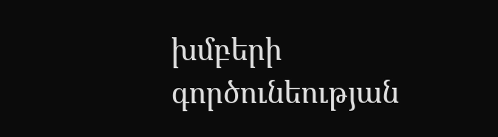խմբերի գործունեության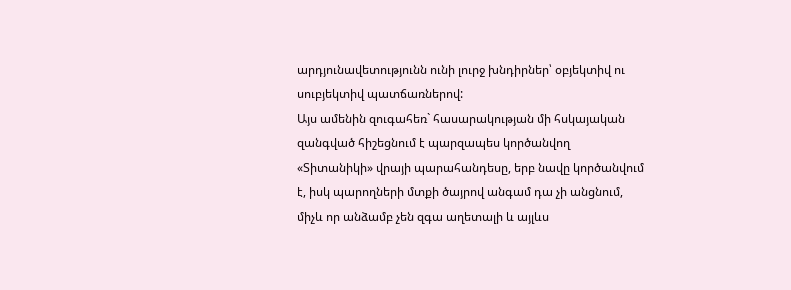արդյունավետությունն ունի լուրջ խնդիրներ՝ օբյեկտիվ ու սուբյեկտիվ պատճառներով:
Այս ամենին զուգահեռ` հասարակության մի հսկայական զանգված հիշեցնում է պարզապես կործանվող «Տիտանիկի» վրայի պարահանդեսը, երբ նավը կործանվում է, իսկ պարողների մտքի ծայրով անգամ դա չի անցնում, միչև որ անձամբ չեն զգա աղետալի և այլևս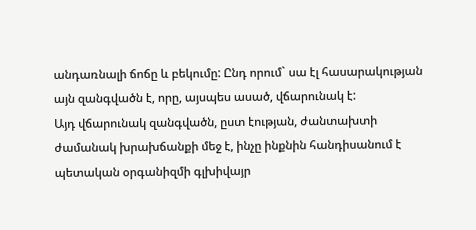անդառնալի ճոճը և բեկումը: Ընդ որում` սա էլ հասարակության այն զանգվածն է, որը, այսպես ասած, վճարունակ է:
Այդ վճարունակ զանգվածն, ըստ էության, ժանտախտի ժամանակ խրախճանքի մեջ է, ինչը ինքնին հանդիսանում է պետական օրգանիզմի գլխիվայր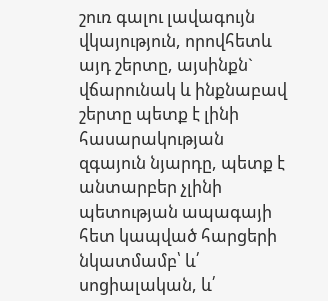շուռ գալու լավագույն վկայություն, որովհետև այդ շերտը, այսինքն` վճարունակ և ինքնաբավ շերտը պետք է լինի հասարակության զգայուն նյարդը, պետք է անտարբեր չլինի պետության ապագայի հետ կապված հարցերի նկատմամբ՝ և՛ սոցիալական, և՛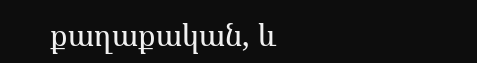քաղաքական, և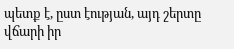պետք է, ըստ էության, այդ շերտը վճարի իր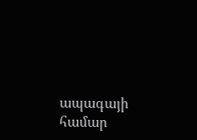ապագայի համար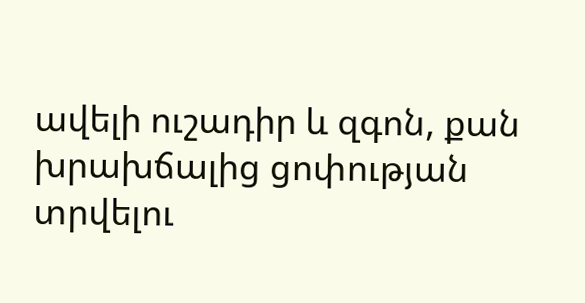ավելի ուշադիր և զգոն, քան խրախճալից ցոփության տրվելու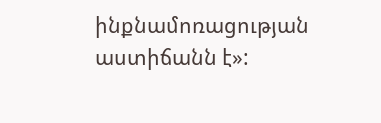ինքնամոռացության աստիճանն է»: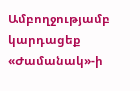Ամբողջությամբ կարդացեք «Ժամանակ»-ի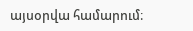այսօրվա համարում։